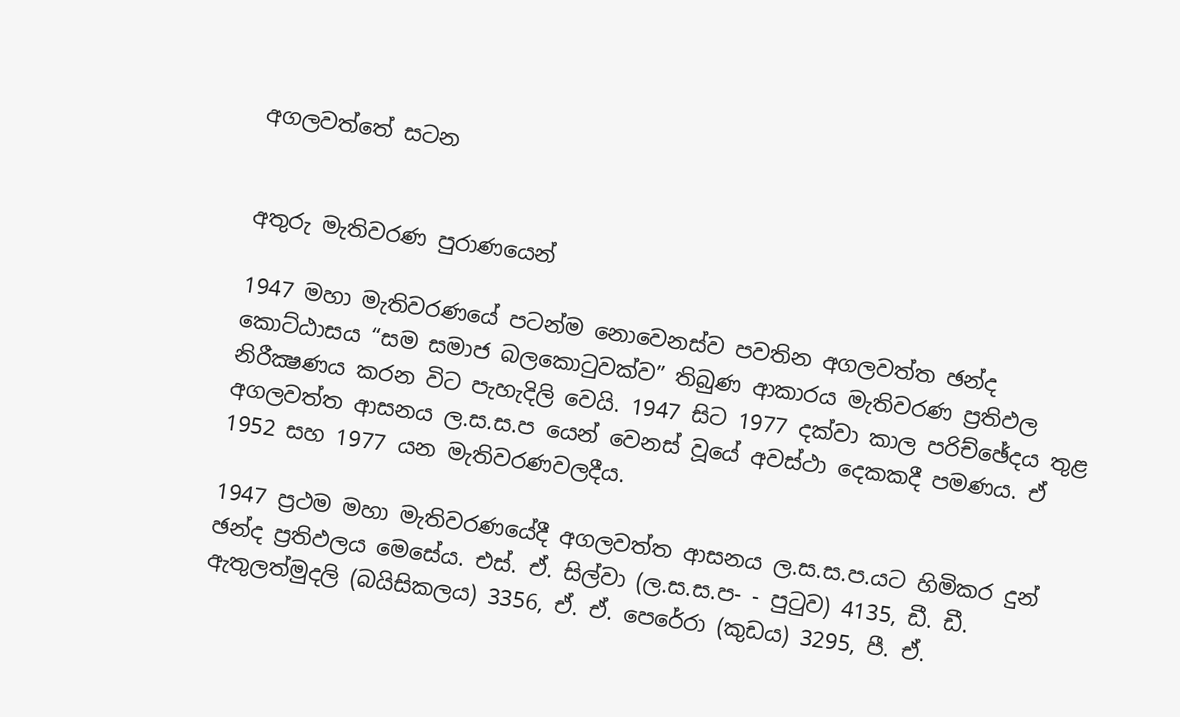අගලවත්තේ සටන


අතුරු මැතිවරණ පුරාණයෙන්

1947 මහා මැතිවරණයේ පටන්ම නොවෙනස්ව පවතින අගලවත්ත ඡන්ද කොට්ඨාසය “සම සමාජ බලකොටුවක්ව” තිබුණ ආකාරය මැතිවරණ ප්‍රතිඵල නිරීක්‍ෂණය කරන විට පැහැදිලි වෙයි. 1947 සිට 1977 දක්වා කාල පරිච්ඡේදය තුළ අගලවත්ත ආසනය ල.ස.ස.ප යෙන් වෙනස් වූයේ අවස්ථා දෙකකදී පමණය. ඒ 1952 සහ 1977 යන මැතිවරණවලදීය.

1947 ප්‍රථම මහා මැතිවරණයේදී අගලවත්ත ආසනය ල.ස.ස.ප.යට හිමිකර දුන් ඡන්ද ප්‍රතිඵලය මෙසේය. එස්. ඒ. සිල්වා (ල.ස.ස.ප- - පුටුව) 4135, ඩී. ඩී. ඇතුලත්මුදලි (බයිසිකලය) 3356, ඒ. ඒ. පෙරේරා (කුඩය) 3295, පී. ඒ.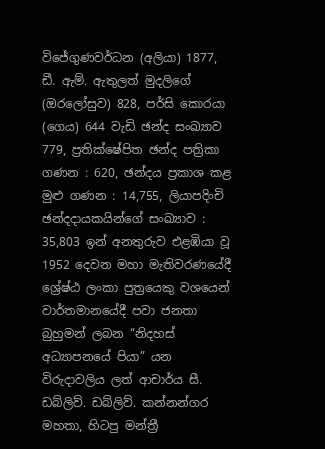විජේගුණවර්ධන (අලියා) 1877, ඩී. ඇම්. ඇතුලත් මුදලිගේ (ඔරලෝසුව) 828, පර්සි කොරයා (ගෙය) 644 වැඩි ඡන්ද සංඛ්‍යාව 779, ප්‍රතික්ෂේපිත ඡන්ද පත්‍රිකා ගණන : 620, ඡන්දය ප්‍රකාශ කළ මුළු ගණන : 14,755, ලියාපදිංචි ඡන්දදායකයින්ගේ සංඛ්‍යාව : 35,803 ඉන් අනතුරුව එළඹියා වූ 1952 දෙවන මහා මැතිවරණයේදී ශ්‍රේෂ්ඨ ලංකා පුත්‍රයෙකු වශයෙන් වාර්තමානයේදී පවා ජනතා බුහුමන් ලබන “නිදහස් අධ්‍යාපනයේ පියා” යන විරුදාවලිය ලත් ආචාර්ය සී. ඩබ්ලිව්. ඩබ්ලිව්. කන්නන්ගර මහතා, හිටපු මන්ත්‍රී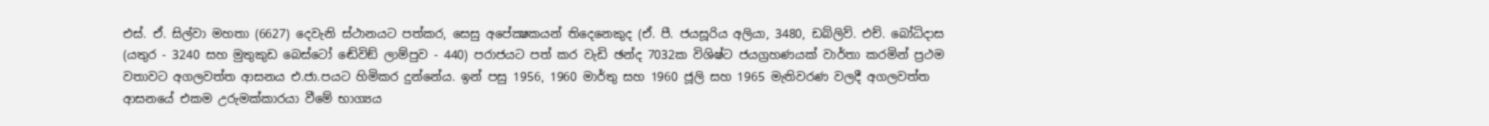එස්. ඒ. සිල්වා මහතා (6627) දෙවැනි ස්ථානයට පත්කර, සෙසු අපේක්‍ෂකයන් තිදෙනෙකුද (ඒ. පී. ජයසූරිය අලියා, 3480, ඩබ්ලිව්. එච්. බෝධිදාස (යතුර - 3240 සහ මුතුකුඩ බෙස්ටෝ ඬේවිඞ් ලාම්පුව - 440) පරාජයට පත් කර වැඩි ඡන්ද 7032ක විශිෂ්ට ජයග්‍රහණයක් වාර්තා කරමින් ප්‍රථම වතාවට අගලවත්ත ආසනය එ.ජා.පයට හිමිකර දුන්නේය. ඉන් පසු 1956, 1960 මාර්තු සහ 1960 ජූලි සහ 1965 මැතිවරණ වලදී අගලවත්ත ආසනයේ එකම උරුමක්කාරයා වීමේ භාග්‍යය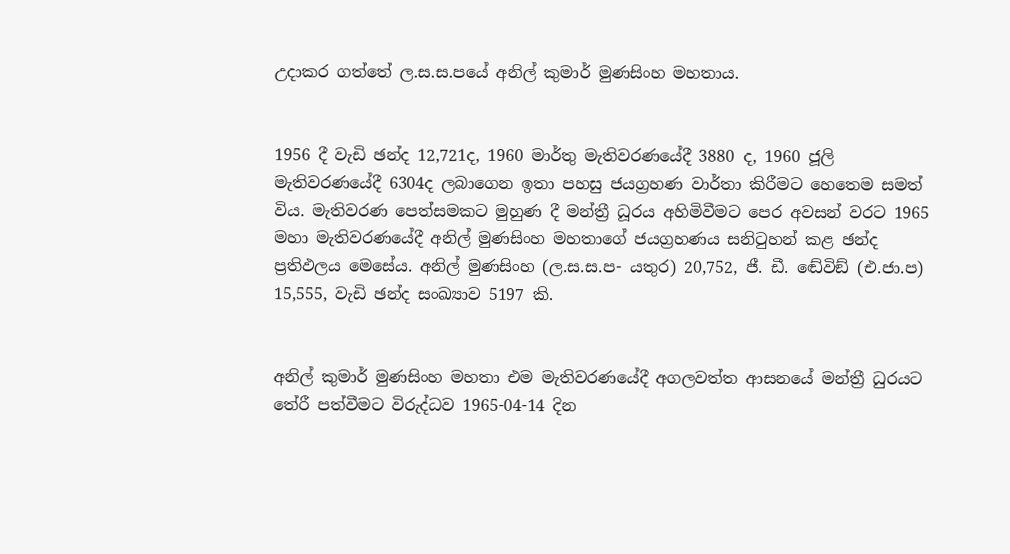උදාකර ගත්තේ ල.ස.ස.පයේ අනිල් කුමාර් මුණසිංහ මහතාය.


1956 දී වැඩි ඡන්ද 12,721ද, 1960 මාර්තු මැතිවරණයේදී 3880 ද, 1960 ජූලි මැතිවරණයේදී 6304ද ලබාගෙන ඉතා පහසු ජයග්‍රහණ වාර්තා කිරීමට හෙතෙම සමත් විය. මැතිවරණ පෙත්සමකට මුහුණ දී මන්ත්‍රී ධූරය අහිමිවීමට පෙර අවසන් වරට 1965 මහා මැතිවරණයේදී අනිල් මුණසිංහ මහතාගේ ජයග්‍රහණය සනිටුහන් කළ ඡන්ද ප්‍රතිඵලය මෙසේය. අනිල් මුණසිංහ (ල.ස.ස.ප- යතුර) 20,752, ජී. ඩී. ඬේවිඞ් (එ.ජා.ප) 15,555, වැඩි ඡන්ද සංඛ්‍යාව 5197 කි.


අනිල් කුමාර් මුණසිංහ මහතා එම මැතිවරණයේදී අගලවත්ත ආසනයේ මන්ත්‍රී ධුරයට තේරී පත්වීමට විරුද්ධව 1965-04-14 දින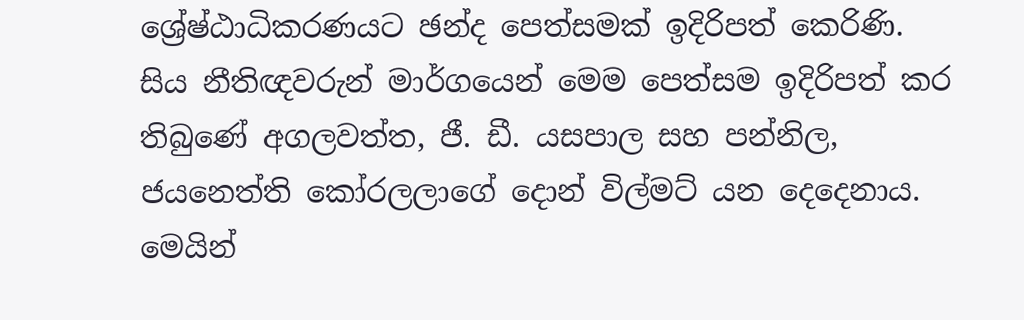ශ්‍රේෂ්ඨාධිකරණයට ඡන්ද පෙත්සමක් ඉදිරිපත් කෙරිණි. සිය නීතිඥවරුන් මාර්ගයෙන් මෙම පෙත්සම ඉදිරිපත් කර තිබුණේ අගලවත්ත, ජී. ඩී. යසපාල සහ පන්නිල, ජයනෙත්ති කෝරලලාගේ දොන් විල්මට් යන දෙදෙනාය. මෙයින්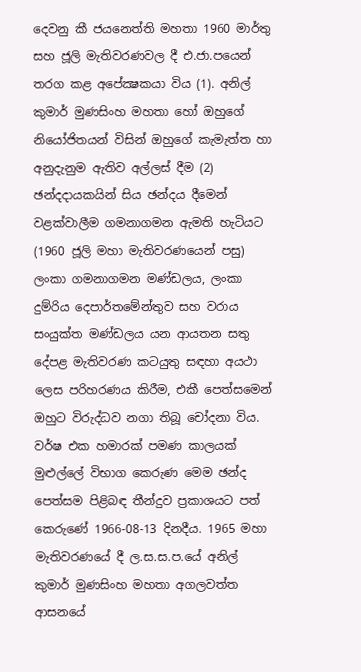දෙවනු කී ජයනෙත්ති මහතා 1960 මාර්තු සහ ජූලි මැතිවරණවල දී එ.ජා.පයෙන් තරග කළ අපේක්‍ෂකයා විය (1). අනිල් කුමාර් මුණසිංහ මහතා හෝ ඔහුගේ නියෝජිතයන් විසින් ඔහුගේ කැමැත්ත හා අනුදැනුම ඇතිව අල්ලස් දීම (2) ඡන්දදායකයින් සිය ඡන්දය දීමෙන් වළක්වාලීම ගමනාගමන ඇමති හැටියට (1960 ජූලි මහා මැතිවරණයෙන් පසු) ලංකා ගමනාගමන මණ්ඩලය, ලංකා දුම්රිය දෙපාර්තමේන්තුව සහ වරාය සංයුක්ත මණ්ඩලය යන ආයතන සතු දේපළ මැතිවරණ කටයුතු සඳහා අයථා ලෙස පරිහරණය කිරීම, එකී පෙත්සමෙන් ඔහුට විරුද්ධව නගා තිබූ චෝදනා විය. වර්ෂ එක හමාරක් පමණ කාලයක් මුළුල්ලේ විභාග කෙරුණ මෙම ඡන්ද පෙත්සම පිළිබඳ තීන්දුව ප්‍රකාශයට පත් කෙරුණේ 1966-08-13 දිනදීය. 1965 මහා මැතිවරණයේ දී ල.ස.ස.ප.යේ අනිල් කුමාර් මුණසිංහ මහතා අගලවත්ත ආසනයේ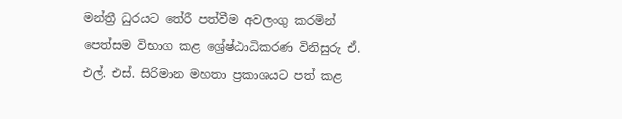මන්ත්‍රී ධුරයට තේරී පත්වීම අවලංගු කරමින් පෙත්සම විභාග කළ ශ්‍රේෂ්ඨාධිකරණ විනිසුරු ඒ. එල්. එස්. සිරිමාන මහතා ප්‍රකාශයට පත් කළ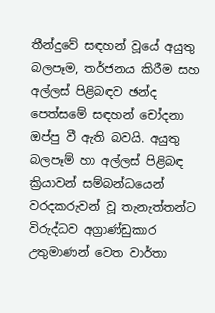තීන්දුවේ සඳහන් වූයේ අයුතු බලපෑම, තර්ජනය කිරීම සහ අල්ලස් පිළිබඳව ඡන්ද පෙත්සමේ සඳහන් චෝදනා ඔප්පු වී ඇති බවයි. අයුතු බලපෑම් හා අල්ලස් පිළිබඳ ක්‍රියාවන් සම්බන්ධයෙන් වරදකරුවන් වූ තැනැත්තන්ට විරුද්ධව අග්‍රාණ්ඩුකාර උතුමාණන් වෙත වාර්තා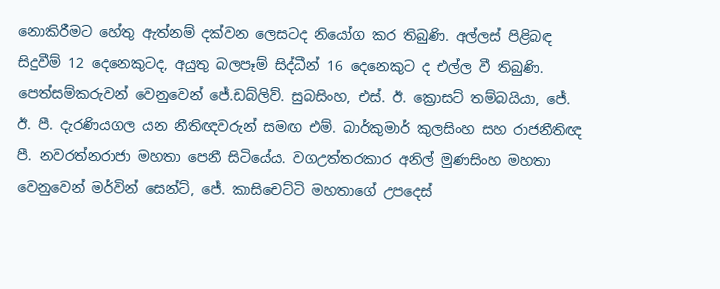නොකිරීමට හේතු ඇත්නම් දක්වන ලෙසටද නියෝග කර තිබුණි. අල්ලස් පිළිබඳ සිදුවීම් 12 දෙනෙකුටද, අයුතු බලපෑම් සිද්ධීන් 16 දෙනෙකුට ද එල්ල වී තිබුණි. පෙත්සම්කරුවන් වෙනුවෙන් ජේ.ඩබ්ලිව්. සුබසිංහ, එස්. ඊ. ක්‍රොසට් තම්බයියා, ජේ. ඊ. පී. දැරණියගල යන නීතිඥවරුන් සමඟ එම්. බාර්කුමාර් කුලසිංහ සහ රාජනීතිඥ පී. නවරත්නරාජා මහතා පෙනී සිටියේය. වගඋත්තරකාර අනිල් මුණසිංහ මහතා වෙනුවෙන් මර්වින් සෙන්ට්, ජේ. කාසිචෙට්ටි මහතාගේ උපදෙස්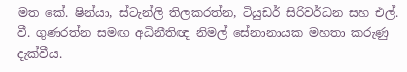මත කේ. ෂින්යා, ස්ටැන්ලි තිලකරත්න, ටියුඩර් සිරිවර්ධන සහ එල්. වී. ගුණරත්න සමඟ අධිනීතිඥ නිමල් සේනානායක මහතා කරුණු දැක්වීය.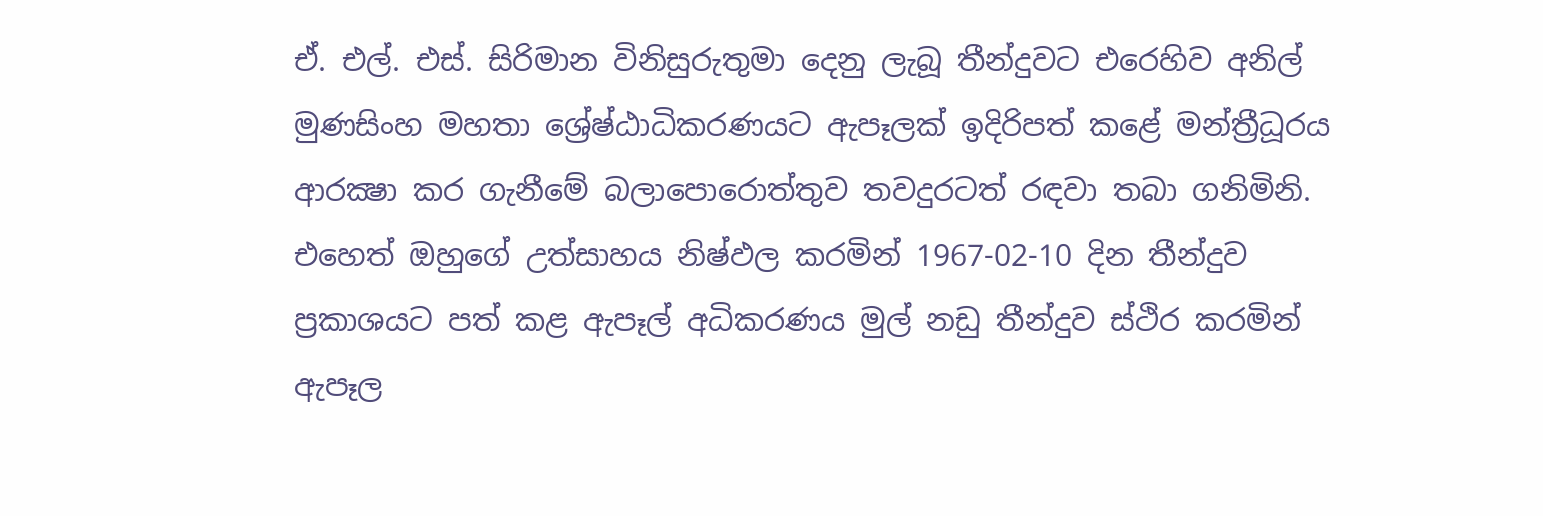ඒ. එල්. එස්. සිරිමාන විනිසුරුතුමා දෙනු ලැබූ තීන්දුවට එරෙහිව අනිල් මුණසිංහ මහතා ශ්‍රේෂ්ඨාධිකරණයට ඇපෑලක් ඉදිරිපත් කළේ මන්ත්‍රීධූරය ආරක්‍ෂා කර ගැනීමේ බලාපොරොත්තුව තවදුරටත් රඳවා තබා ගනිමිනි. එහෙත් ඔහුගේ උත්සාහය නිෂ්ඵල කරමින් 1967-02-10 දින තීන්දුව ප්‍රකාශයට පත් කළ ඇපෑල් අධිකරණය මුල් නඩු තීන්දුව ස්ථිර කරමින් ඇපෑල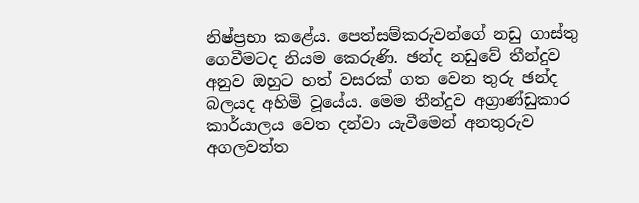නිෂ්ප්‍රභා කළේය. පෙත්සම්කරුවන්ගේ නඩු ගාස්තු ගෙවීමටද නියම කෙරුණි. ඡන්ද නඩුවේ තීන්දුව අනුව ඔහුට හත් වසරක් ගත වෙන තුරු ඡන්ද බලයද අහිමි වූයේය. මෙම තීන්දුව අග්‍රාණ්ඩුකාර කාර්යාලය වෙත දන්වා යැවීමෙන් අනතුරුව අගලවත්ත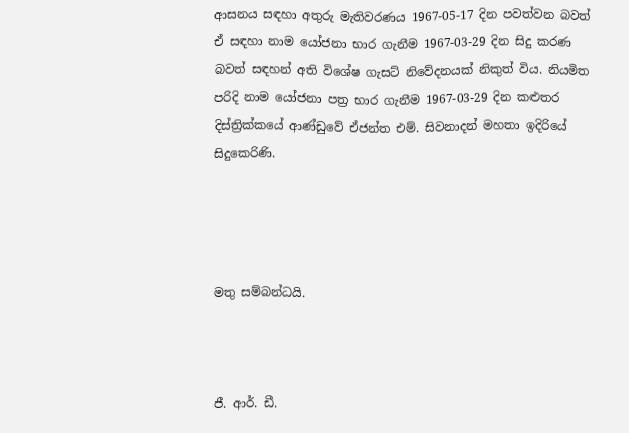ආසනය සඳහා අතුරු මැතිවරණය 1967-05-17 දින පවත්වන බවත් ඒ සඳහා නාම යෝජනා භාර ගැනීම 1967-03-29 දින සිදු කරණ බවත් සඳහන් අති විශේෂ ගැසට් නිවේදනයක් නිකුත් විය. නියමිත පරිදි නාම යෝජනා පත්‍ර භාර ගැනීම 1967-03-29 දින කළුතර දිස්ත්‍රික්කයේ ආණ්ඩුවේ ඒජන්ත එම්. සිවනාදන් මහතා ඉදිරියේ සිදුකෙරිණි.




මතු සම්බන්ධයි.



ජී. ආර්. ඩී.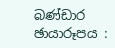බණ්ඩාර
ඡායාරූපය :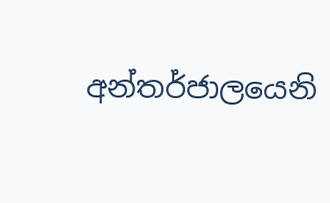අන්තර්ජාලයෙනි